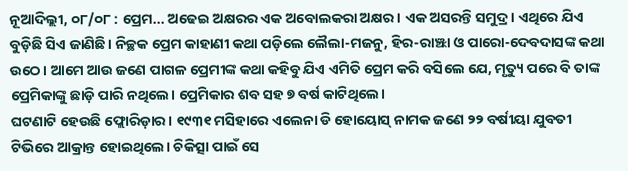ନୂଆଦିଲ୍ଲୀ, ୦୮/୦୮ : ପ୍ରେମ... ଅଢେଇ ଅକ୍ଷରର ଏକ ଅବୋଲକରା ଅକ୍ଷର। ଏକ ଅସରନ୍ତି ସମୁଦ୍ର। ଏଥିରେ ଯିଏ ବୁଡ଼ିଛି ସିଏ ଜାଣିଛି। ନିଚ୍ଛକ ପ୍ରେମ କାହାଣୀ କଥା ପଡ଼ିଲେ ଲୈଲା-ମଜନୁ, ହିର-ରାଞ୍ଝା ଓ ପାରୋ-ଦେବଦାସଙ୍କ କଥା ଉଠେ। ଆମେ ଆଉ ଜଣେ ପାଗଳ ପ୍ରେମୀଙ୍କ କଥା କହିବୁ ଯିଏ ଏମିତି ପ୍ରେମ କରି ବସିଲେ ଯେ, ମୃତ୍ୟୁ ପରେ ବି ତାଙ୍କ ପ୍ରେମିକାଙ୍କୁ ଛାଡ଼ି ପାରି ନଥିଲେ। ପ୍ରେମିକାର ଶବ ସହ ୭ ବର୍ଷ କାଟିଥିଲେ।
ଘଟଣାଟି ହେଉଛି ଫ୍ଲୋରିଡ଼ାର। ୧୯୩୧ ମସିହାରେ ଏଲେନା ଡି ହୋୟୋସ୍ ନାମକ ଜଣେ ୨୨ ବର୍ଷୀୟା ଯୁବତୀ ଟିଭିରେ ଆକ୍ରାନ୍ତ ହୋଇଥିଲେ। ଚିକିତ୍ସା ପାଇଁ ସେ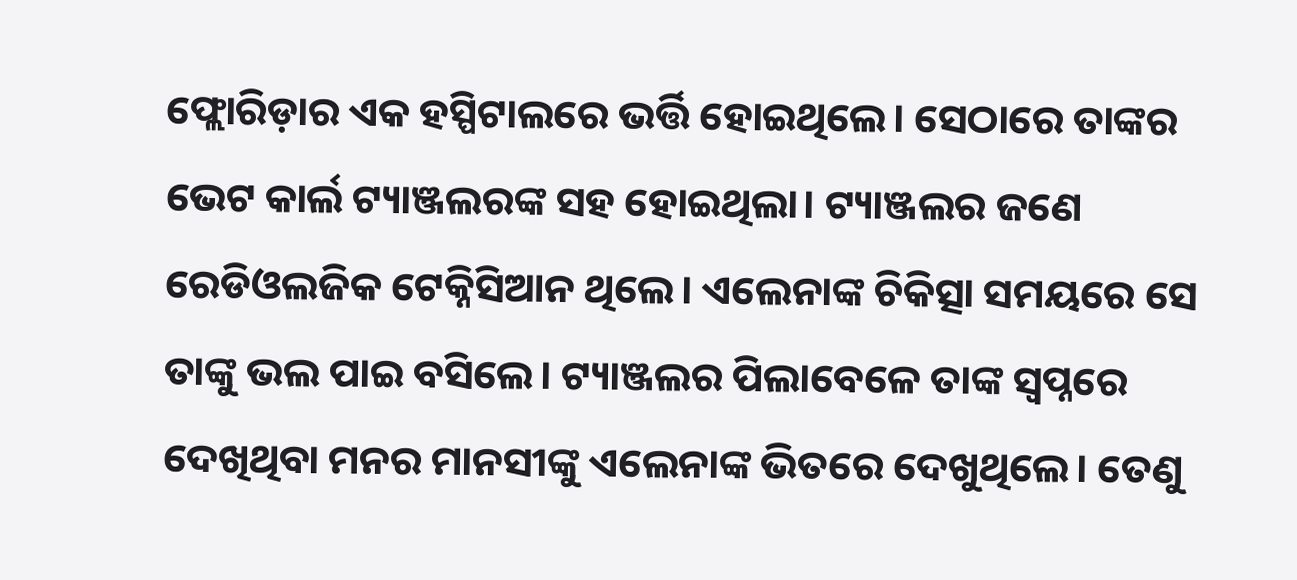ଫ୍ଲୋରିଡ଼ାର ଏକ ହସ୍ପିଟାଲରେ ଭର୍ତ୍ତି ହୋଇଥିଲେ। ସେଠାରେ ତାଙ୍କର ଭେଟ କାର୍ଲ ଟ୍ୟାଞ୍ଜଲରଙ୍କ ସହ ହୋଇଥିଲା। ଟ୍ୟାଞ୍ଜଲର ଜଣେ ରେଡିଓଲଜିକ ଟେକ୍ନିସିଆନ ଥିଲେ। ଏଲେନାଙ୍କ ଚିକିତ୍ସା ସମୟରେ ସେ ତାଙ୍କୁ ଭଲ ପାଇ ବସିଲେ। ଟ୍ୟାଞ୍ଜଲର ପିଲାବେଳେ ତାଙ୍କ ସ୍ଵପ୍ନରେ ଦେଖିଥିବା ମନର ମାନସୀଙ୍କୁ ଏଲେନାଙ୍କ ଭିତରେ ଦେଖୁଥିଲେ। ତେଣୁ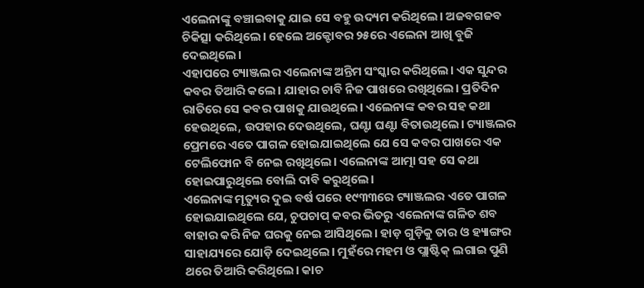ଏଲେନାଙ୍କୁ ବଞ୍ଚାଇବାକୁ ଯାଇ ସେ ବହୁ ଉଦ୍ୟମ କରିଥିଲେ। ଅଜବଗଜବ ଚିକିତ୍ସା କରିଥିଲେ। ହେଲେ ଅକ୍ଟୋବର ୨୫ରେ ଏଲେନା ଆଖି ବୁଜି ଦେଇଥିଲେ।
ଏହାପରେ ଟ୍ୟାଞ୍ଜଲର ଏଲେନାଙ୍କ ଅନ୍ତିମ ସଂସ୍କାର କରିଥିଲେ। ଏକ ସୁନ୍ଦର କବର ତିଆରି କଲେ। ଯାହାର ଚାବି ନିଜ ପାଖରେ ରଖିଥିଲେ। ପ୍ରତିଦିନ ରାତିରେ ସେ କବର ପାଖକୁ ଯାଉଥିଲେ। ଏଲେନାଙ୍କ କବର ସହ କଥା ହେଉଥିଲେ, ଉପହାର ଦେଉଥିଲେ, ଘଣ୍ଟା ଘଣ୍ଟା ବିତାଉଥିଲେ। ଟ୍ୟାଞ୍ଜଲର ପ୍ରେମରେ ଏତେ ପାଗଳ ହୋଇଯାଇଥିଲେ ଯେ ସେ କବର ପାଖରେ ଏକ ଟେଲିଫୋନ ବି ନେଇ ରଖିଥିଲେ। ଏଲେନାଙ୍କ ଆତ୍ମା ସହ ସେ କଥା ହୋଇପାରୁଥିଲେ ବୋଲି ଦାବି କରୁଥିଲେ।
ଏଲେନାଙ୍କ ମୃତ୍ୟୁର ଦୁଇ ବର୍ଷ ପରେ ୧୯୩୩ରେ ଟ୍ୟାଞ୍ଜଲର ଏତେ ପାଗଳ ହୋଇଯାଇଥିଲେ ଯେ, ଚୁପଚାପ୍ କବର ଭିତରୁ ଏଲେନାଙ୍କ ଗଳିତ ଶବ ବାହାର କରି ନିଜ ଘରକୁ ନେଇ ଆସିଥିଲେ। ହାଡ଼ ଗୁଡ଼ିକୁ ତାର ଓ ହ୍ୟାଙ୍ଗର ସାହାଯ୍ୟରେ ଯୋଡ଼ି ଦେଇଥିଲେ। ମୁହଁରେ ମହମ ଓ ପ୍ଲାଷ୍ଟିକ୍ ଲଗାଇ ପୁଣି ଥରେ ତିଆରି କରିଥିଲେ। କାଚ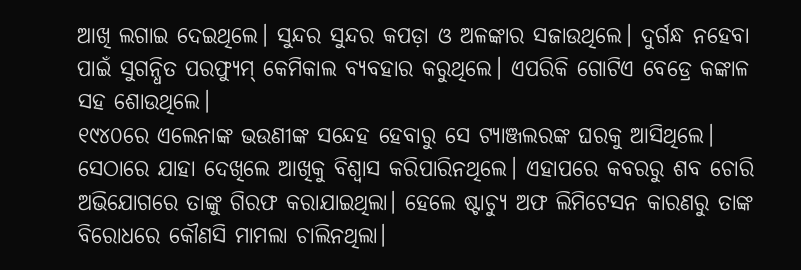ଆଖି ଲଗାଇ ଦେଇଥିଲେ। ସୁନ୍ଦର ସୁନ୍ଦର କପଡ଼ା ଓ ଅଳଙ୍କାର ସଜାଉଥିଲେ। ଦୁର୍ଗନ୍ଧ ନହେବା ପାଇଁ ସୁଗନ୍ଧିତ ପରଫ୍ୟୁମ୍ କେମିକାଲ ବ୍ୟବହାର କରୁଥିଲେ। ଏପରିକି ଗୋଟିଏ ବେଡ୍ରେ କଙ୍କାଳ ସହ ଶୋଉଥିଲେ।
୧୯୪୦ରେ ଏଲେନାଙ୍କ ଭଉଣୀଙ୍କ ସନ୍ଦେହ ହେବାରୁ ସେ ଟ୍ୟାଞ୍ଜଲରଙ୍କ ଘରକୁ ଆସିଥିଲେ। ସେଠାରେ ଯାହା ଦେଖିଲେ ଆଖିକୁ ବିଶ୍ଵାସ କରିପାରିନଥିଲେ। ଏହାପରେ କବରରୁ ଶବ ଚୋରି ଅଭିଯୋଗରେ ତାଙ୍କୁ ଗିରଫ କରାଯାଇଥିଲା। ହେଲେ ଷ୍ଟାଚ୍ୟୁ ଅଫ ଲିମିଟେସନ କାରଣରୁ ତାଙ୍କ ବିରୋଧରେ କୌଣସି ମାମଲା ଚାଲିନଥିଲା।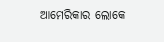ଆମେରିକାର ଲୋକେ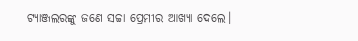ଟ୍ୟାଞ୍ଜଲରଙ୍କୁ ଜଣେ ସଚ୍ଚା ପ୍ରେମୀର ଆଖ୍ୟା ଦେଲେ।